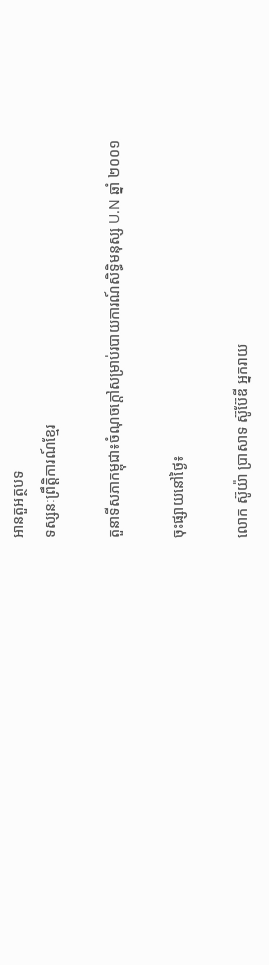អានតួអត្ថបទ
ទស្សនៈព្រឹត្តិការណ៍ខ្មែរ

តួនាទីសភាកម្ពុជា៖ចំណុចក្តៅសម្រាប់របាយការណ៍សិទ្ធិមនុស្ស U.N ឆ្នាំ ២០០១

ចុះផ្សាយនៅថ្ងៃ៖

លោក ស៊ូយ៉ា បា្រសាទ ស៊ូប៊ែឌី អ្នករាយ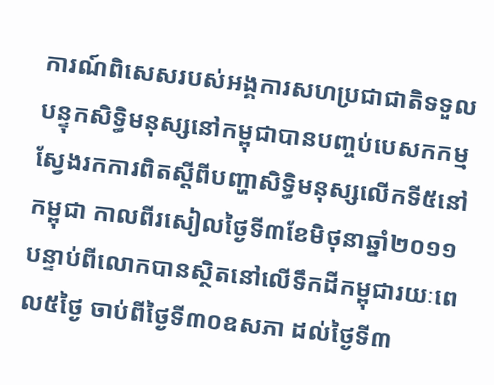ការណ៍ពិសេសរបស់អង្គការសហប្រជាជាតិទទួលបន្ទុកសិទ្ធិមនុស្សនៅកម្ពុជាបានបញ្ចប់បេសកកម្មស្វែងរកការពិតស្តីពីបញ្ហាសិទ្ធិមនុស្សលើកទី៥នៅកម្ពុជា កាលពីរសៀលថ្ងៃទី៣ខែមិថុនាឆ្នាំ២០១១ បន្ទាប់ពីលោកបានស្ថិតនៅលើទឹកដីកម្ពុជារយៈពេល៥ថ្ងៃ ចាប់ពីថ្ងៃទី៣០ឧសភា ដល់ថ្ងៃទី៣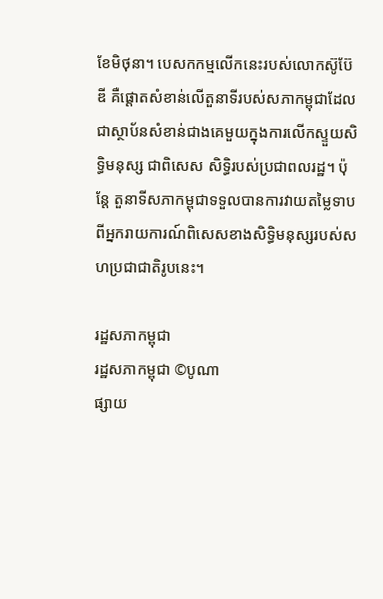ខែមិថុនា។ បេសកកម្មលើកនេះរបស់លោកស៊ូប៊ែឌី គឺផ្តោតសំខាន់លើតួនាទីរបស់សភាកម្ពុជាដែលជាស្ថាប័នសំខាន់ជាងគេមួយក្នុងការលើកស្ទួយសិទ្ធិមនុស្ស ជាពិសេស សិទ្ធិរបស់ប្រជាពលរដ្ឋ។ ប៉ុន្តែ តួនាទីសភាកម្ពុជាទទួលបានការវាយតម្លៃទាបពីអ្នករាយការណ៍ពិសេសខាងសិទ្ធិមនុស្សរបស់សហប្រជាជាតិរូបនេះ។

រដ្ឋសភាកម្ពុជា
រដ្ឋសភាកម្ពុជា ©បូណា
ផ្សាយ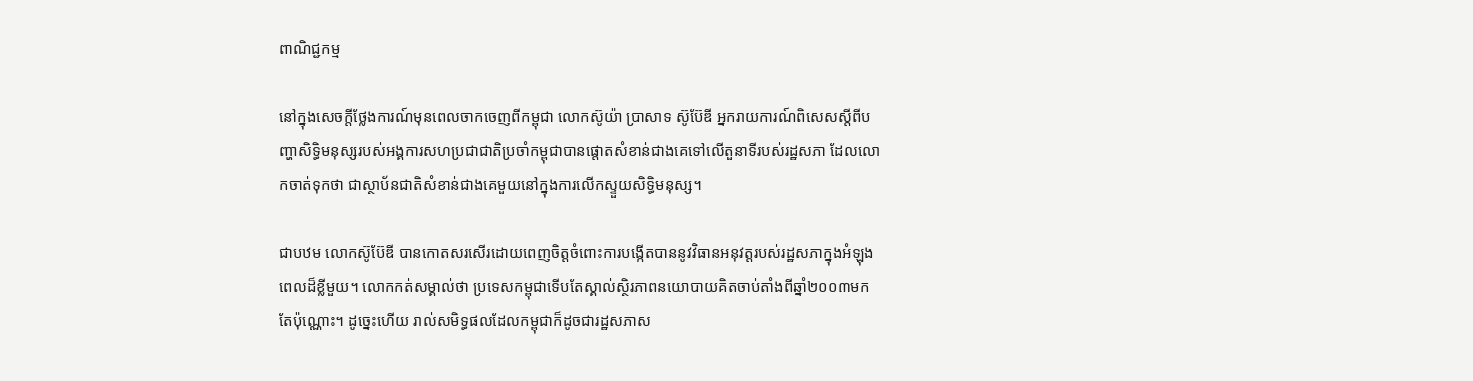ពាណិជ្ជកម្ម

នៅក្នុងសេចក្តីថ្លែងការណ៍មុនពេលចាកចេញពីកម្ពុជា លោកស៊ូយ៉ា ប្រាសាទ ស៊ូប៊ែឌី អ្នករាយការណ៍ពិសេសស្តីពីបញ្ហាសិទ្ធិមនុស្សរបស់អង្គការសហប្រជាជាតិប្រចាំកម្ពុជាបានផ្តោតសំខាន់ជាងគេទៅលើតួនាទីរបស់រដ្ឋសភា ដែលលោកចាត់ទុកថា ជាស្ថាប័នជាតិសំខាន់ជាងគេមួយនៅក្នុងការលើកស្ទួយសិទ្ធិមនុស្ស។

ជាបឋម លោកស៊ូប៊ែឌី បានកោតសរសើរដោយពេញចិត្តចំពោះការបង្កើតបាននូវវិធានអនុវត្តរបស់រដ្ឋសភាក្នុងអំឡុងពេលដ៏ខ្លីមួយ។ លោកកត់សម្គាល់ថា ប្រទេសកម្ពុជាទើបតែស្គាល់ស្ថិរភាពនយោបាយគិតចាប់តាំងពីឆ្នាំ២០០៣មកតែប៉ុណ្ណោះ។ ដូច្នេះហើយ រាល់សមិទ្ធផលដែលកម្ពុជាក៏ដូចជារដ្ឋសភាស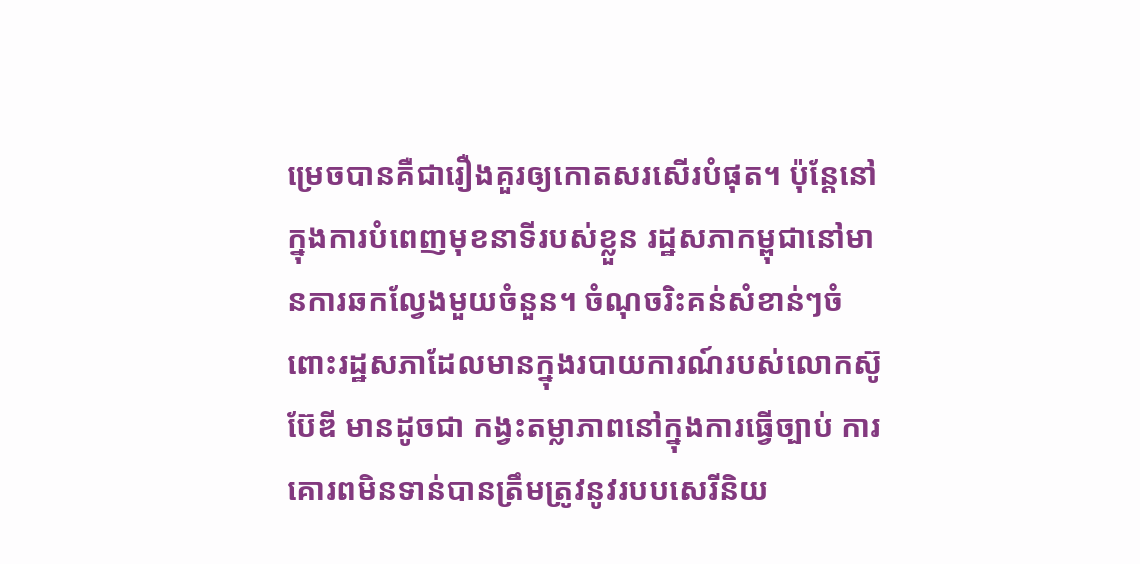ម្រេចបានគឺជារឿងគួរឲ្យកោតសរសើរបំផុត។ ប៉ុន្តែនៅក្នុងការបំពេញមុខនាទីរបស់ខ្លួន រដ្ឋសភាកម្ពុជានៅមានការឆកល្វែងមួយចំនួន។ ចំណុចរិះគន់សំខាន់ៗចំពោះរដ្ឋសភាដែលមានក្នុងរបាយការណ៍របស់លោកស៊ូប៊ែឌី មានដូចជា កង្វះតម្លាភាពនៅក្នុងការធ្វើច្បាប់ ការគោរពមិនទាន់បានត្រឹមត្រូវនូវរបបសេរីនិយ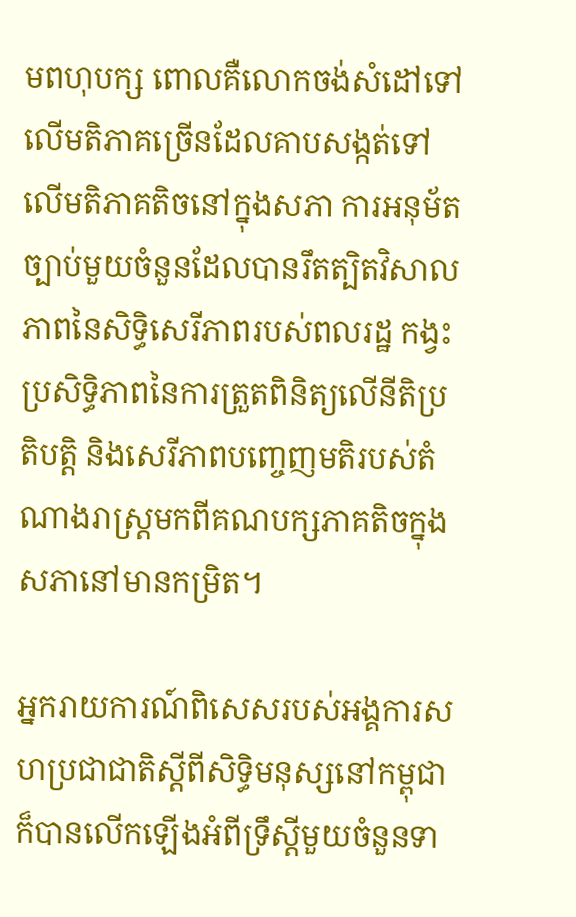មពហុបក្ស ពោលគឺលោកចង់សំដៅទៅលើមតិភាគច្រើនដែលគាបសង្កត់ទៅលើមតិភាគតិចនៅក្នុងសភា ការអនុម័តច្បាប់មួយចំនួនដែលបានរឹតត្បិតវិសាលភាពនៃសិទ្ធិសេរីភាពរបស់ពលរដ្ឋ កង្វះប្រសិទ្ធិភាពនៃការត្រួតពិនិត្យលើនីតិប្រតិបត្តិ និងសេរីភាពបញ្ចេញមតិរបស់តំណាងរាស្ត្រមកពីគណបក្សភាគតិចក្នុងសភានៅមានកម្រិត។

អ្នករាយការណ៍ពិសេសរបស់អង្គការសហប្រជាជាតិស្តីពីសិទ្ធិមនុស្សនៅកម្ពុជាក៏បានលើកឡើងអំពីទ្រឹស្តីមួយចំនួនទា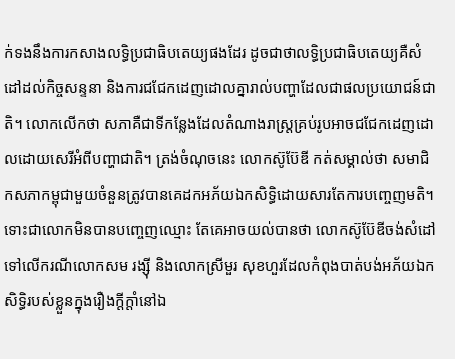ក់ទងនឹងការកសាងលទ្ធិប្រជាធិបតេយ្យផងដែរ ដូចជាថាលទ្ធិប្រជាធិបតេយ្យគឺសំដៅដល់កិច្ចសន្ទនា និងការជជែកដេញដោលគ្នារាល់បញ្ហាដែលជាផលប្រយោជន៍ជាតិ។ លោកលើកថា សភាគឺជាទីកន្លែងដែលតំណាងរាស្ត្រគ្រប់រូបអាចជជែកដេញដោលដោយសេរីអំពីបញ្ហាជាតិ។ ត្រង់ចំណុចនេះ លោកស៊ូប៊ែឌី កត់សម្គាល់ថា សមាជិកសភាកម្ពុជាមួយចំនួនត្រូវបានគេដកអភ័យឯកសិទ្ធិដោយសារតែការបញ្ចេញមតិ។ ទោះជាលោកមិនបានបញ្ចេញឈ្មោះ តែគេអាចយល់បានថា លោកស៊ូប៊ែឌីចង់សំដៅទៅលើករណីលោកសម រង្ស៊ី និងលោកស្រីមួរ សុខហួរដែលកំពុងបាត់បង់អភ័យឯកសិទ្ធិរបស់ខ្លួនក្នុងរឿងក្តីក្តាំនៅឯ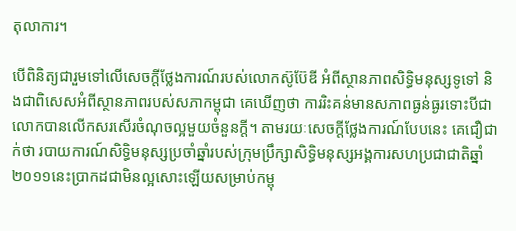តុលាការ។

បើពិនិត្យជារួមទៅលើសេចក្តីថ្លែងការណ៍របស់លោកស៊ូប៊ែឌី អំពីស្ថានភាពសិទ្ធិមនុស្សទូទៅ និងជាពិសេសអំពីស្ថានភាពរបស់សភាកម្ពុជា គេឃើញថា ការរិះគន់មានសភាពធ្ងន់ធ្ងរទោះបីជាលោកបានលើកសរសើរចំណុចល្អមួយចំនួនក្តី។ តាមរយៈសេចក្តីថ្លែងការណ៍បែបនេះ គេជឿជាក់ថា របាយការណ៍សិទ្ធិមនុស្សប្រចាំឆ្នាំរបស់ក្រុមប្រឹក្សាសិទ្ធិមនុស្សអង្គការសហប្រជាជាតិឆ្នាំ ២០១១នេះប្រាកដជាមិនល្អសោះឡើយសម្រាប់កម្ពុ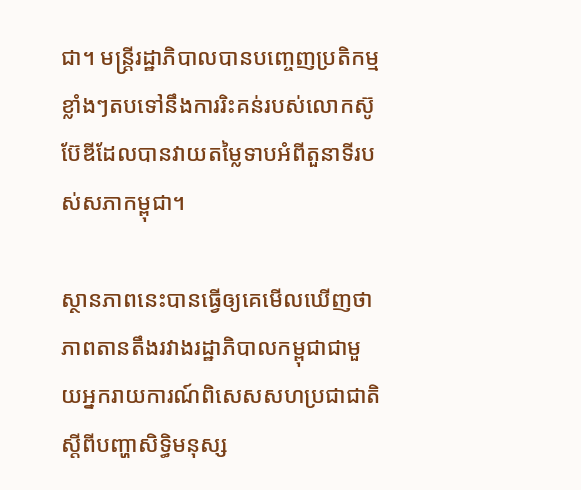ជា។ មន្ត្រីរដ្ឋាភិបាលបានបញ្ចេញប្រតិកម្មខ្លាំងៗតបទៅនឹងការរិះគន់របស់លោកស៊ូប៊ែឌីដែលបានវាយតម្លៃទាបអំពីតួនាទីរបស់សភាកម្ពុជា។

ស្ថានភាពនេះបានធ្វើឲ្យគេមើលឃើញថា ភាពតានតឹងរវាងរដ្ឋាភិបាលកម្ពុជាជាមួយអ្នករាយការណ៍ពិសេសសហប្រជាជាតិស្តីពីបញ្ហាសិទ្ធិមនុស្ស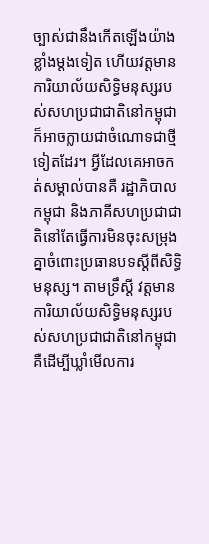ច្បាស់ជានឹងកើតឡើងយ៉ាងខ្លាំងម្តងទៀត ហើយវត្តមានការិយាល័យសិទ្ធិមនុស្សរបស់សហប្រជាជាតិនៅកម្ពុជាក៏អាចក្លាយជាចំណោទជាថ្មីទៀតដែរ។ អ្វីដែលគេអាចកត់សម្គាល់បានគឺ រដ្ឋាភិបាលកម្ពុជា និងភាគីសហប្រជាជាតិនៅតែធ្វើការមិនចុះសម្រុងគ្នាចំពោះប្រធានបទស្តីពីសិទ្ធិមនុស្ស។ តាមទ្រឹស្តី វត្តមានការិយាល័យសិទ្ធិមនុស្សរបស់សហប្រជាជាតិនៅកម្ពុជា គឺដើម្បីឃ្លាំមើលការ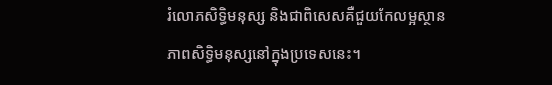រំលោភសិទ្ធិមនុស្ស និងជាពិសេសគឺជួយកែលម្អស្ថានភាពសិទ្ធិមនុស្សនៅក្នុងប្រទេសនេះ។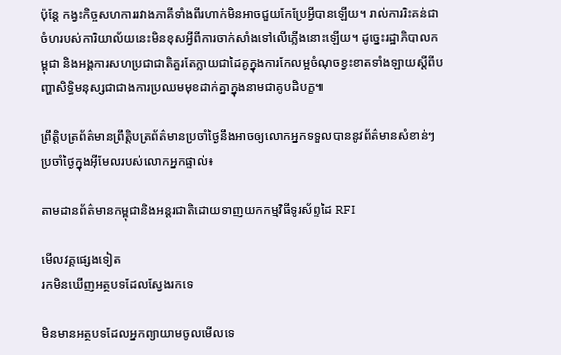ប៉ុន្តែ កង្វះកិច្ចសហការរវាងភាគីទាំងពីរហាក់មិនអាចជួយកែប្រែអ្វីបានឡើយ។ រាល់ការរិះគន់ជាចំហរបស់ការិយាល័យនេះមិនខុសអ្វីពីការចាក់សាំងទៅលើភ្លើងនោះឡើយ។ ដូច្នេះរដ្ឋាភិបាលកម្ពុជា និងអង្គការសហប្រជាជាតិគួរតែក្លាយជាដៃគូក្នុងការកែលម្អចំណុចខ្វះខាតទាំងឡាយស្តីពីបញ្ហាសិទ្ធិមនុស្សជាជាងការប្រឈមមុខដាក់គ្នាក្នុងនាមជាគូបដិបក្ខ៕

ព្រឹត្តិបត្រព័ត៌មានព្រឹត្តិបត្រព័ត៌មានប្រចាំថ្ងៃនឹងអាចឲ្យលោកអ្នកទទួលបាននូវព័ត៌មានសំខាន់ៗប្រចាំថ្ងៃក្នុងអ៊ីមែលរបស់លោកអ្នកផ្ទាល់៖

តាមដានព័ត៌មានកម្ពុជានិងអន្តរជាតិដោយទាញយកកម្មវិធីទូរស័ព្ទដៃ RFI

មើលវគ្គផ្សេងទៀត
រកមិនឃើញអត្ថបទដែលស្វែងរកទេ

មិនមានអត្ថបទដែលអ្នកព្យាយាមចូលមើលទេ